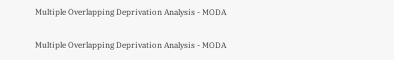Multiple Overlapping Deprivation Analysis - MODA

Multiple Overlapping Deprivation Analysis - MODA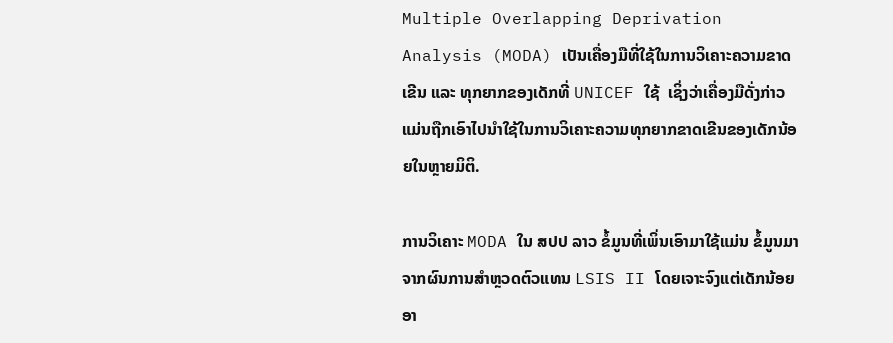Multiple Overlapping Deprivation Analysis (MODA) ເປັນເຄື່ອງມືທີ່ໃຊ້ໃນການວິເຄາະຄວາມຂາດເຂີນ ແລະ ທຸກຍາກຂອງເດັກທີ່ UNICEF ໃຊ້  ເຊິ່ງວ່າເຄື່ອງມືດັ່ງກ່າວແມ່ນຖືກເອົາໄປນຳໃຊ້ໃນການວິເຄາະຄວາມທຸກຍາກຂາດເຂີນຂອງເດັກນ້ອຍໃນຫຼາຍມິຕິ.

ການວິເຄາະ MODA ໃນ ສປປ ລາວ ຂໍ້ມູນທີ່ເພິ່ນເອົາມາໃຊ້ແມ່ນ ຂໍ້ມູນມາຈາກຜົນການສຳຫຼວດຕົວແທນ LSIS II ໂດຍເຈາະຈົງແຕ່ເດັກນ້ອຍອາ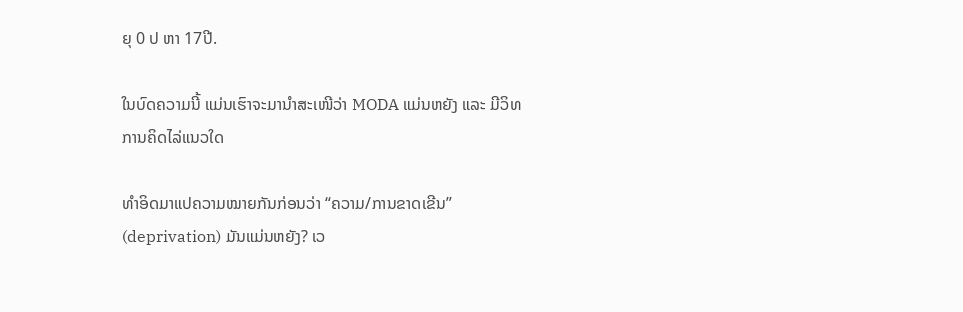ຍຸ 0 ປ ຫາ 17ປີ.

ໃນບົດຄວາມນີ້ ແມ່ນເຮົາຈະມານຳສະເໜີວ່າ MODA ແມ່ນຫຍັງ ແລະ ມີວິທການຄິດໄລ່ແນວໃດ

ທຳອິດມາແປຄວາມໝາຍກັນກ່ອນວ່າ “ຄວາມ/ການຂາດເຂີນ” (deprivation) ມັນແມ່ນຫຍັງ? ເວ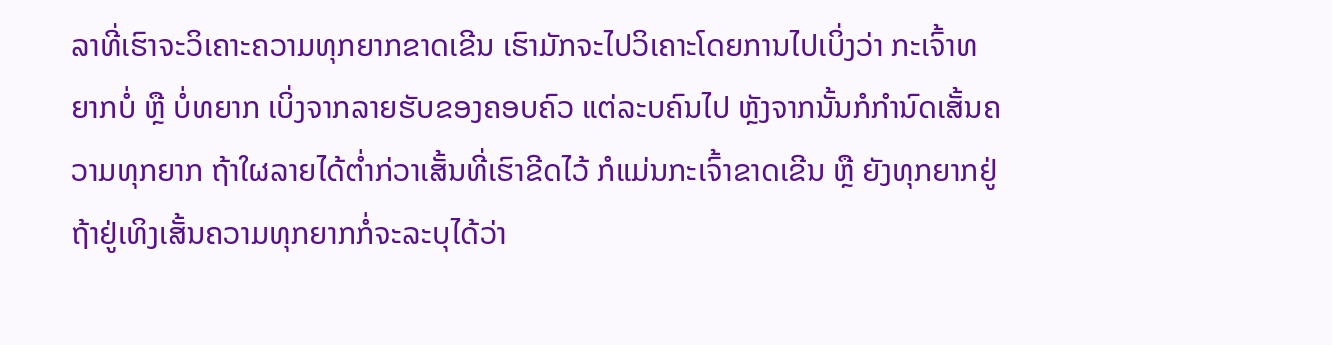ລາທີ່ເຮົາຈະວິເຄາະຄວາມທຸກຍາກຂາດເຂີນ ເຮົາມັກຈະໄປວິເຄາະໂດຍການໄປເບິ່ງວ່າ ກະເຈົ້າທຍາກບໍ່ ຫຼື ບໍ່ທຍາກ ເບິ່ງຈາກລາຍຮັບຂອງຄອບຄົວ ແຕ່ລະບຄົນໄປ ຫຼັງຈາກນັ້ນກໍກຳນົດເສັ້ນຄວາມທຸກຍາກ ຖ້າໃຜລາຍໄດ້ຕ່ຳກ່ວາເສັ້ນທີ່ເຮົາຂີດໄວ້ ກໍແມ່ນກະເຈົ້າຂາດເຂີນ ຫຼື ຍັງທຸກຍາກຢູ່ ຖ້າຢູ່ເທິງເສັ້ນຄວາມທຸກຍາກກໍ່ຈະລະບຸໄດ້ວ່າ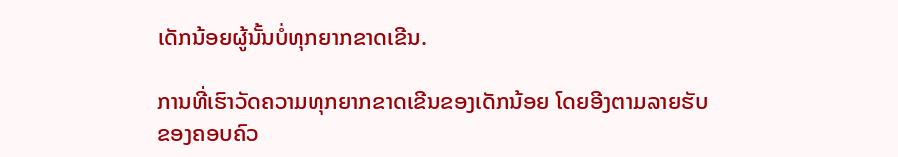ເດັກນ້ອຍຜູ້ນັ້ນບໍ່ທຸກຍາກຂາດເຂີນ.

ການທີ່ເຮົາວັດຄວາມທຸກຍາກຂາດເຂີນຂອງເດັກນ້ອຍ ໂດຍອີງຕາມລາຍຮັບຂອງຄອບຄົວ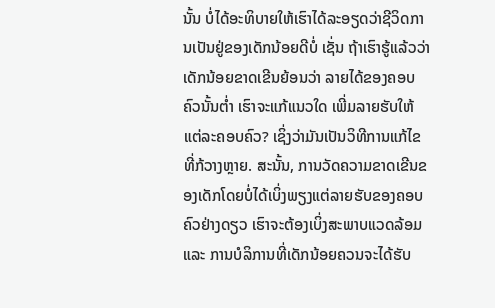ນັ້ນ ບໍ່ໄດ້ອະທິບາຍໃຫ້ເຮົາໄດ້ລະອຽດວ່າຊີວິດການເປັນຢູ່ຂອງເດັກນ້ອຍດີບໍ່ ເຊັ່ນ ຖ້າເຮົາຮູ້ແລ້ວວ່າເດັກນ້ອຍຂາດເຂີນຍ້ອນວ່າ ລາຍໄດ້ຂອງຄອບຄົວນັ້ນຕ່ຳ ເຮົາຈະແກ້ແນວໃດ ເພີ່ມລາຍຮັບໃຫ້ແຕ່ລະຄອບຄົວ? ເຊິ່ງວ່າມັນເປັນວິທີການແກ້ໄຂທີ່ກ້ວາງຫຼາຍ. ສະນັ້ນ, ການວັດຄວາມຂາດເຂີນຂອງເດັກໂດຍບໍ່ໄດ້ເບິ່ງພຽງແຕ່ລາຍຮັບຂອງຄອບຄົວຢ່າງດຽວ ເຮົາຈະຕ້ອງເບິ່ງສະພາບແວດລ້ອມ ແລະ ການບໍລິການທີ່ເດັກນ້ອຍຄວນຈະໄດ້ຮັບ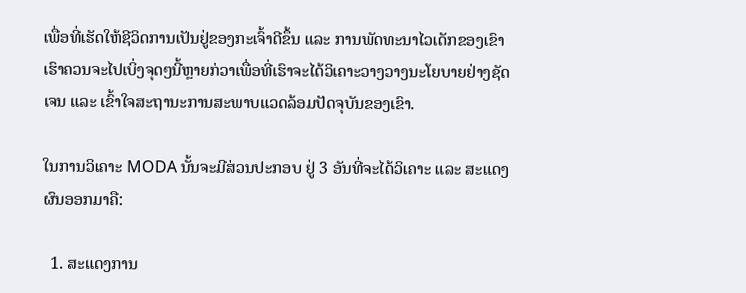ເພື່ອທີ່ເຮັດໃຫ້ຊີວິດການເປັນຢູ່ຂອງກະເຈົ້າດີຂຶ້ນ ແລະ ການພັດທະນາໄວເດັກຂອງເຂົາ ເຮົາຄວນຈະໄປເບິ່ງຈຸດໆນີ້ຫຼາຍກ່ວາເພື່ອທີ່ເຮົາຈະໄດ້ວິເຄາະວາງວາງນະໂຍບາຍຢ່າງຊັດເຈນ ແລະ ເຂົ້າໃຈສະຖານະການສະພາບແວດລ້ອມປັດຈຸບັນຂອງເຂົາ.

ໃນການວິເຄາະ MODA ນັ້ນຈະມີສ່ວນປະກອບ ຢູ່ 3 ອັນທີ່ຈະໄດ້ວິເຄາະ ແລະ ສະແດງຜົນອອກມາຄື:

  1. ສະແດງການ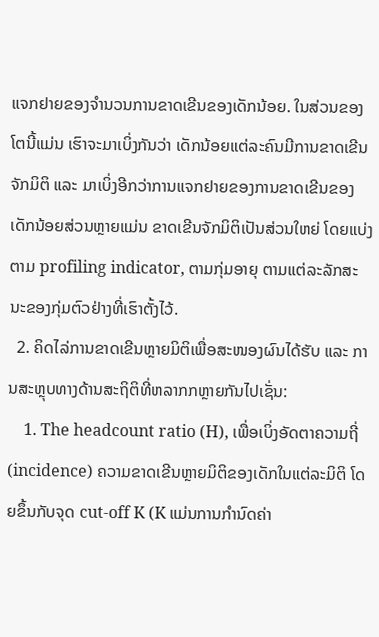ແຈກຢາຍຂອງຈຳນວນການຂາດເຂີນຂອງເດັກນ້ອຍ. ໃນສ່ວນຂອງໂຕນີ້ແມ່ນ ເຮົາຈະມາເບິ່ງກັນວ່າ ເດັກນ້ອຍແຕ່ລະຄົນມີການຂາດເຂີນຈັກມິຕິ ແລະ ມາເບິ່ງອີກວ່າການແຈກຢາຍຂອງການຂາດເຂີນຂອງເດັກນ້ອຍສ່ວນຫຼາຍແມ່ນ ຂາດເຂີນຈັກມິຕິເປັນສ່ວນໃຫຍ່ ໂດຍແບ່ງຕາມ profiling indicator, ຕາມກຸ່ມອາຍຸ ຕາມແຕ່ລະລັກສະນະຂອງກຸ່ມຕົວຢ່າງທີ່ເຮົາຕັ້ງໄວ້.
  2. ຄິດໄລ່ການຂາດເຂີນຫຼາຍມິຕິເພື່ອສະໜອງຜົນໄດ້ຮັບ ແລະ ການສະຫຼຸບທາງດ້ານສະຖິຕິທີ່ຫລາກກຫຼາຍກັນໄປເຊັ່ນ:
    1. The headcount ratio (H), ເພື່ອເບິ່ງອັດຕາຄວາມຖີ່ (incidence) ຄວາມຂາດເຂີນຫຼາຍມິຕິຂອງເດັກໃນແຕ່ລະມິຕິ ໂດຍຂຶ້ນກັບຈຸດ cut-off K (K ແມ່ນການກຳນົດຄ່າ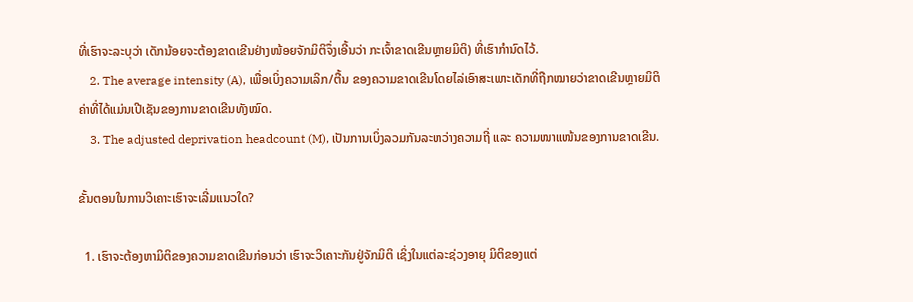ທີ່ເຮົາຈະລະບຸວ່າ ເດັກນ້ອຍຈະຕ້ອງຂາດເຂີນຢ່າງໜ້ອຍຈັກມິຕິຈຶ່ງເອີ້ນວ່າ ກະເຈົ້າຂາດເຂີນຫຼາຍມິຕິ) ທີ່ເຮົາກຳນົດໄວ້.
    2. The average intensity (A), ເພື່ອເບິ່ງຄວາມເລິກ/ຕື້ນ ຂອງຄວາມຂາດເຂີນໂດຍໄລ່ເອົາສະເພາະເດັກທີ່ຖືກໝາຍວ່າຂາດເຂີນຫຼາຍມິຕິ ຄ່າທີ່ໄດ້ແມ່ນເປີເຊັນຂອງການຂາດເຂີນທັງໝົດ.
    3. The adjusted deprivation headcount (M), ເປັນການເບິ່ງລວມກັນລະຫວ່າງຄວາມຖີ່ ແລະ ຄວາມໜາແໜ້ນຂອງການຂາດເຂີນ.

ຂັ້ນຕອນໃນການວິເຄາະເຮົາຈະເລີ່ມແນວໃດ?

  1. ເຮົາຈະຕ້ອງຫາມິຕິຂອງຄວາມຂາດເຂີນກ່ອນວ່າ ເຮົາຈະວິເຄາະກັນຢູ່ຈັກມິຕິ ເຊິ່ງໃນແຕ່ລະຊ່ວງອາຍຸ ມິຕິຂອງແຕ່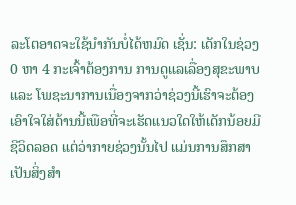ລະໂຕອາດຈະໃຊ້ນຳກັນບໍ່ໄດ້ຫມົດ ເຊັ່ນ: ເດັກໃນຊ່ວງ 0 ຫາ 4 ກະເຈົ້າຕ້ອງການ ການດູແລເລື່ອງສຸຂະພາບ ແລະ ໂພຊະນາການເນື່ອງຈາກວ່າຊ່ວງນີ້ເຮົາຈະຕ້ອງເອົາໃຈໃສ່ດ້ານນີ້ເພືອທີ່ຈະເຮັດແນວໃດໃຫ້ເດັກນ້ອຍມີຊີວິດລອດ ແຕ່ວ່າກາຍຊ່ວງນັ້ນໄປ ແມ່ນການສຶກສາເປັນສິ່ງສຳ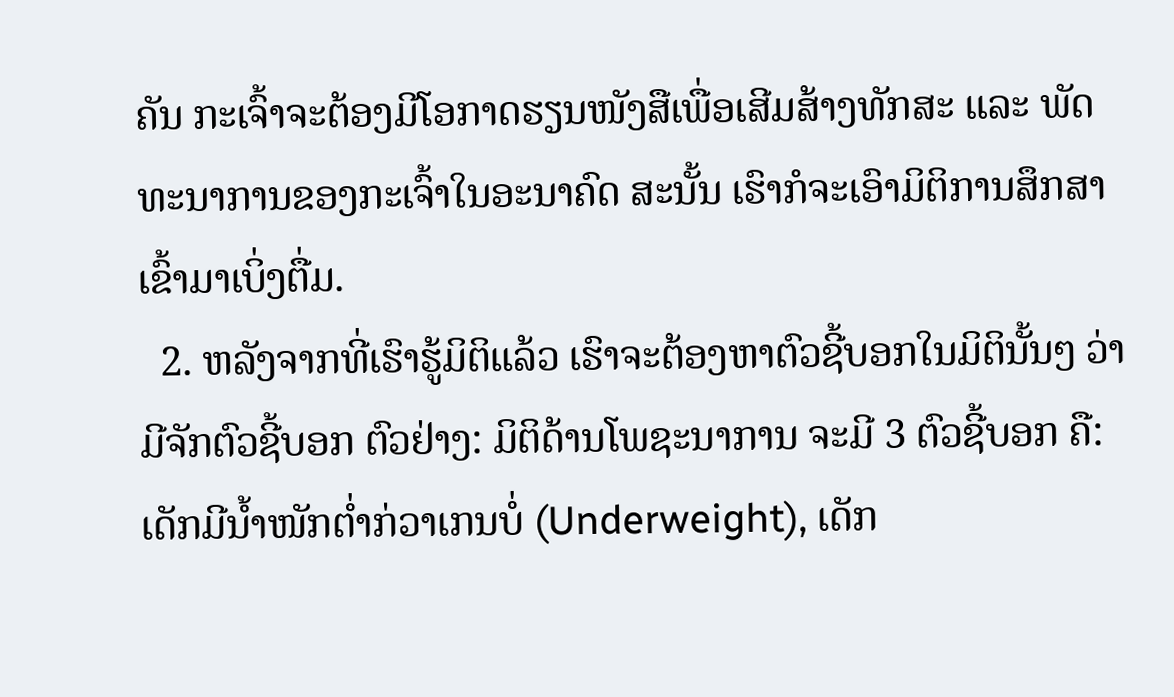ຄັນ ກະເຈົ້າຈະຕ້ອງມີໂອກາດຮຽນໜັງສືເພື່ອເສີມສ້າງທັກສະ ແລະ ພັດທະນາການຂອງກະເຈົ້າໃນອະນາຄົດ ສະນັ້ນ ເຮົາກໍຈະເອົາມິຕິການສຶກສາເຂົ້າມາເບິ່ງຕື່ມ.
  2. ຫລັງຈາກທີ່ເຮົາຮູ້ມິຕິແລ້ວ ເຮົາຈະຕ້ອງຫາຕົວຊີ້ບອກໃນມິຕິນັ້ນໆ ວ່າມີຈັກຕົວຊີ້ບອກ ຕົວຢ່າງ: ມິຕິດ້ານໂພຊະນາການ ຈະມີ 3 ຕົວຊີ້ບອກ ຄື: ເດັກມີນ້ຳໜັກຕ່ຳກ່ວາເກນບໍ່ (Underweight), ເດັກ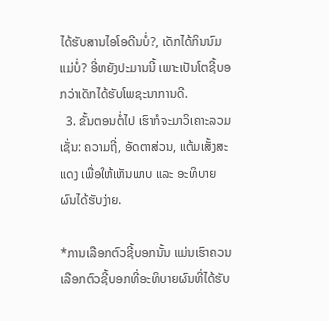ໄດ້ຮັບສານໄອໂອດີນບໍ່?, ເດັກໄດ້ກິນນົມແມ່ບໍ່? ອີ່ຫຍັງປະມານນີ້ ເພາະເປັນໂຕຊີ້ບອກວ່າເດັກໄດ້ຮັບໂພຊະນາການດີ.
  3. ຂັ້ນຕອນຕໍ່ໄປ ເຮົາກໍຈະມາວິເຄາະລວມ ເຊັ່ນ: ຄວາມຖີ່, ອັດຕາສ່ວນ, ແຕ້ມເສັ້ງສະແດງ ເພື່ອໃຫ້ເຫັນພາບ ແລະ ອະທິບາຍຜົນໄດ້ຮັບງ່າຍ.

*ການເລືອກຕົວຊີ້ບອກນັ້ນ ແມ່ນເຮົາຄວນເລືອກຕົວຊີ້ບອກທີ່ອະທິບາຍຜົນທີ່ໄດ້ຮັບ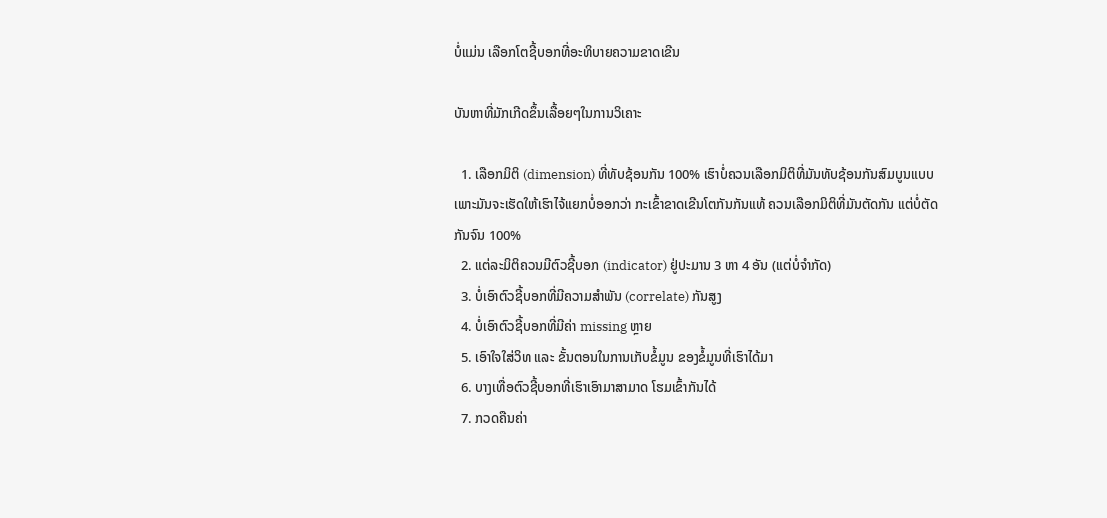ບໍ່ແມ່ນ ເລືອກໂຕຊີ້ບອກທີ່ອະທິບາຍຄວາມຂາດເຂີນ

ບັນຫາທີ່ມັກເກີດຂຶ້ນເລື້ອຍໆໃນການວິເຄາະ

  1. ເລືອກມິຕິ (dimension) ທີ່ທັບຊ້ອນກັນ 100% ເຮົາບໍ່ຄວນເລືອກມິຕິທີ່ມັນທັບຊ້ອນກັນສົມບູນແບບ ເພາະມັນຈະເຮັດໃຫ້ເຮົາໄຈ້ແຍກບໍ່ອອກວ່າ ກະເຂົ້າຂາດເຂີນໂຕກັນກັນແທ້ ຄວນເລືອກມິຕິທີ່ມັນຕັດກັນ ແຕ່ບໍ່ຕັດກັນຈົນ 100%
  2. ແຕ່ລະມິຕິຄວນມີຕົວຊີ້ບອກ (indicator) ຢູ່ປະມານ 3 ຫາ 4 ອັນ (ແຕ່ບໍ່ຈຳກັດ)
  3. ບໍ່ເອົາຕົວຊີ້ບອກທີ່ມີຄວາມສຳພັນ (correlate) ກັນສູງ
  4. ບໍ່ເອົາຕົວຊີ້ບອກທີ່ມີຄ່າ missing ຫຼາຍ
  5. ເອົາໃຈໃສ່ວິທ ແລະ ຂັ້ນຕອນໃນການເກັບຂໍ້ມູນ ຂອງຂໍ້ມູນທີ່ເຮົາໄດ້ມາ
  6. ບາງເທື່ອຕົວຊີ້ບອກທີ່ເຮົາເອົາມາສາມາດ ໂຮມເຂົ້າກັນໄດ້
  7. ກວດຄືນຄ່າ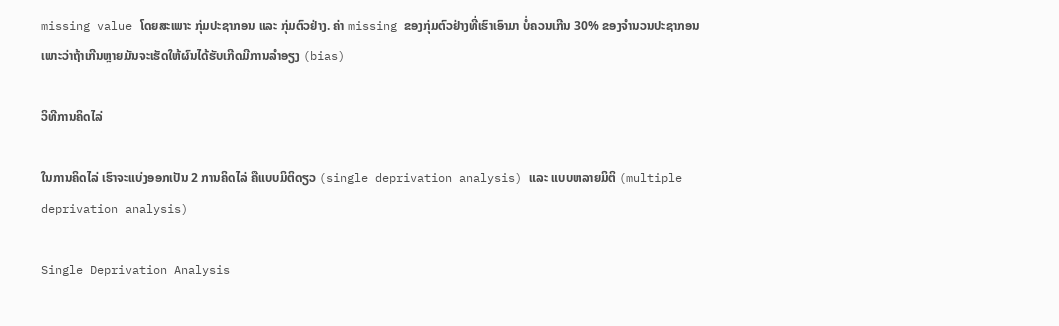missing value ໂດຍສະເພາະ ກຸ່ມປະຊາກອນ ແລະ ກຸ່ມຕົວຢ່າງ. ຄ່າ missing ຂອງກຸ່ມຕົວຢ່າງທີ່ເຮົາເອົາມາ ບໍ່ຄວນເກີນ 30% ຂອງຈຳນວນປະຊາກອນ ເພາະວ່າຖ້າເກີນຫຼາຍມັນຈະເຮັດໃຫ້ຜົນໄດ້ຮັບເກີດມີການລຳອຽງ (bias)

ວິທີການຄິດໄລ່

ໃນການຄິດໄລ່ ເຮົາຈະແບ່ງອອກເປັນ 2 ການຄິດໄລ່ ຄືແບບມິຕິດຽວ (single deprivation analysis) ແລະ ແບບຫລາຍມິຕິ (multiple deprivation analysis)

Single Deprivation Analysis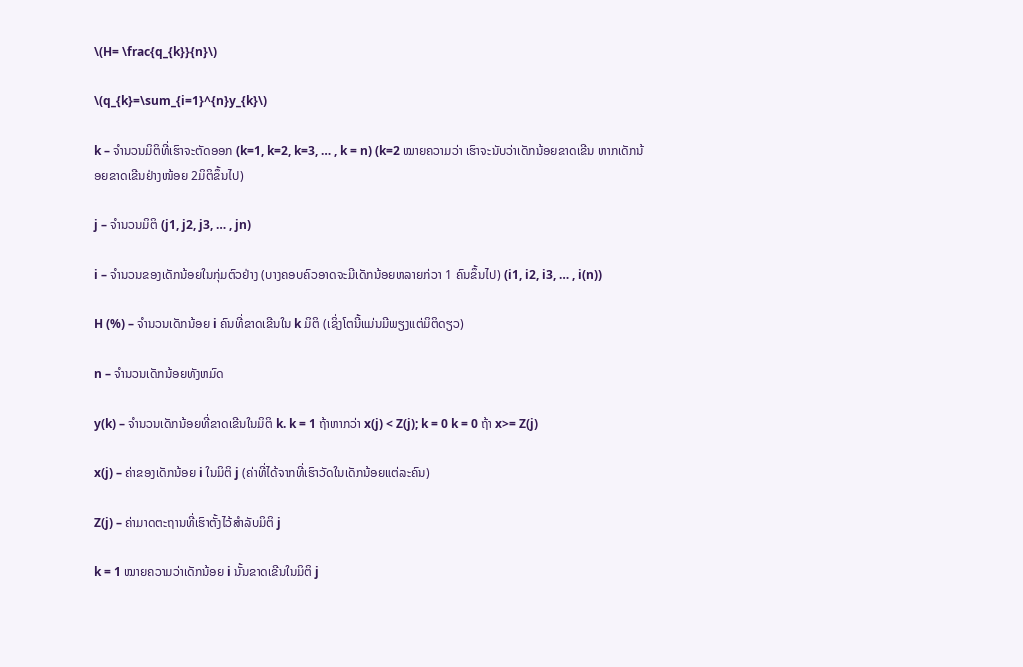\(H= \frac{q_{k}}{n}\)

\(q_{k}=\sum_{i=1}^{n}y_{k}\)

k – ຈຳນວນມິຕິທີ່ເຮົາຈະຕັດອອກ (k=1, k=2, k=3, … , k = n) (k=2 ໝາຍຄວາມວ່າ ເຮົາຈະນັບວ່າເດັກນ້ອຍຂາດເຂີນ ຫາກເດັກນ້ອຍຂາດເຂີນຢ່າງໜ້ອຍ 2ມິຕິຂຶ້ນໄປ)

j – ຈຳນວນມິຕິ (j1, j2, j3, … , jn)

i – ຈຳນວນຂອງເດັກນ້ອຍໃນກຸ່ມຕົວຢ່າງ (ບາງຄອບຄົວອາດຈະມີເດັກນ້ອຍຫລາຍກ່ວາ 1 ຄົນຂຶ້ນໄປ) (i1, i2, i3, … , i(n))

H (%) – ຈຳນວນເດັກນ້ອຍ i ຄົນທີ່ຂາດເຂີນໃນ k ມິຕິ (ເຊິ່ງໂຕນີ້ແມ່ນມີພຽງແຕ່ມິຕິດຽວ)

n – ຈຳນວນເດັກນ້ອຍທັງຫມົດ

y(k) – ຈຳນວນເດັກນ້ອຍທີ່ຂາດເຂີນໃນມິຕິ k. k = 1 ຖ້າຫາກວ່າ x(j) < Z(j); k = 0 k = 0 ຖ້າ x>= Z(j)

x(j) – ຄ່າຂອງເດັກນ້ອຍ i ໃນມິຕິ j (ຄ່າທີ່ໄດ້ຈາກທີ່ເຮົາວັດໃນເດັກນ້ອຍແຕ່ລະຄົນ)

Z(j) – ຄ່າມາດຕະຖານທີ່ເຮົາຕັ້ງໄວ້ສຳລັບມິຕິ j

k = 1 ໝາຍຄວາມວ່າເດັກນ້ອຍ i ນັ້ນຂາດເຂີນໃນມິຕິ j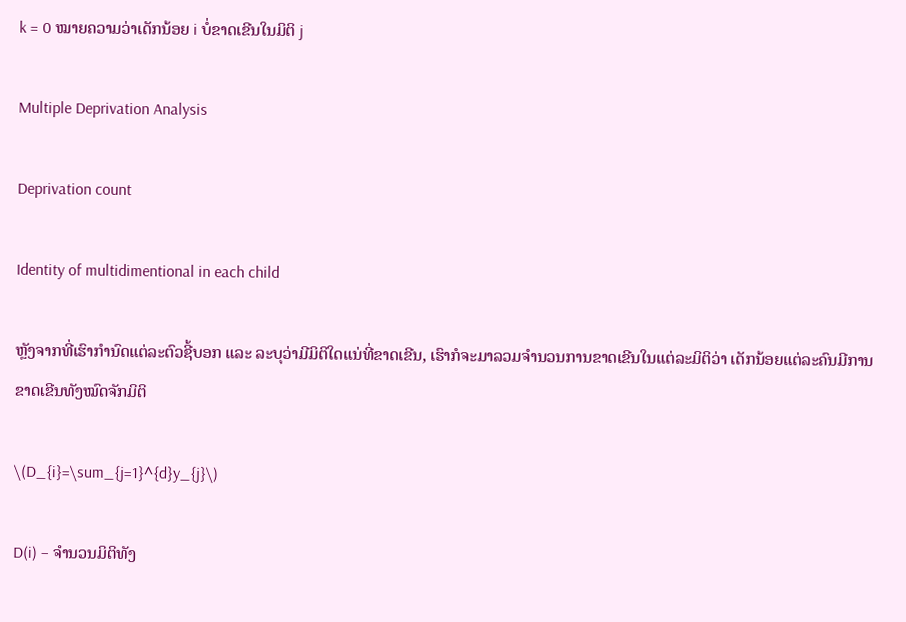k = 0 ໝາຍຄວາມວ່າເດັກນ້ອຍ i ບໍ່ຂາດເຂີນໃນມິຕິ j

Multiple Deprivation Analysis

Deprivation count

Identity of multidimentional in each child

ຫຼັງຈາກທີ່ເຮົາກຳນົດແຕ່ລະຕົວຊີ້ບອກ ແລະ ລະບຸວ່າມີມິຕິໃດແນ່ທີ່ຂາດເຂີນ, ເຮົາກໍຈະມາລວມຈຳນວນການຂາດເຂີນໃນແຕ່ລະມິຕິວ່າ ເດັກນ້ອຍແຕ່ລະຄົນມີການຂາດເຂີນທັງໝົດຈັກມິຕິ

\(D_{i}=\sum_{j=1}^{d}y_{j}\)

D(i) – ຈຳນວນມິຕິທັງ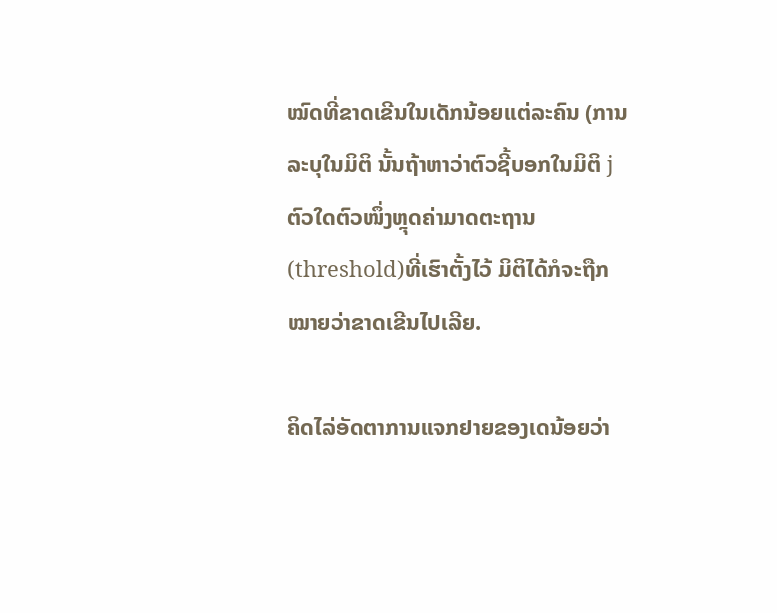ໝົດທີ່ຂາດເຂີນໃນເດັກນ້ອຍແຕ່ລະຄົນ (ການລະບຸໃນມິຕິ ນັ້ນຖ້າຫາວ່າຕົວຊີ້ບອກໃນມິຕິ j ຕົວໃດຕົວໜຶ່ງຫຼຸດຄ່າມາດຕະຖານ(threshold)ທີ່ເຮົາຕັ້ງໄວ້ ມິຕິໄດ້ກໍຈະຖືກໝາຍວ່າຂາດເຂີນໄປເລີຍ.

ຄິດໄລ່ອັດຕາການແຈກຢາຍຂອງເດນ້ອຍວ່າ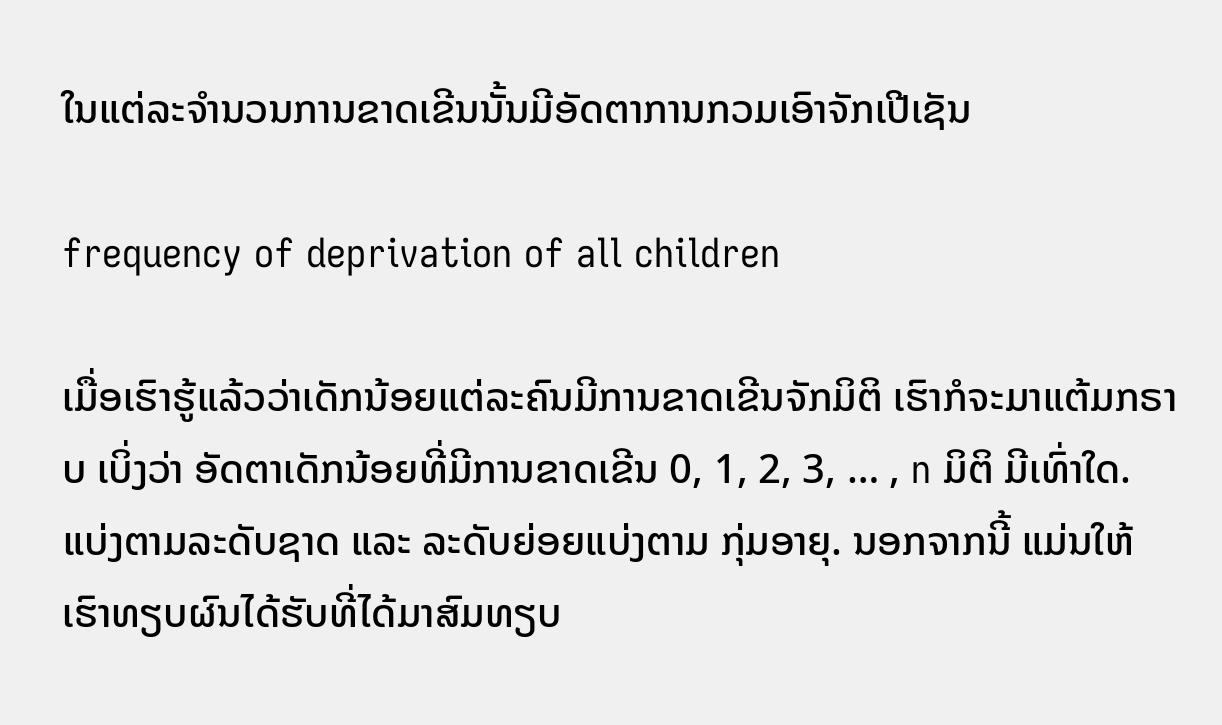ໃນແຕ່ລະຈຳນວນການຂາດເຂີນນັ້ນມີອັດຕາການກວມເອົາຈັກເປີເຊັນ

frequency of deprivation of all children

ເມື່ອເຮົາຮູ້ແລ້ວວ່າເດັກນ້ອຍແຕ່ລະຄົນມີການຂາດເຂີນຈັກມິຕິ ເຮົາກໍຈະມາແຕ້ມກຣາບ ເບິ່ງວ່າ ອັດຕາເດັກນ້ອຍທີ່ມີການຂາດເຂີນ 0, 1, 2, 3, … , n ມິຕິ ມີເທົ່າໃດ. ແບ່ງຕາມລະດັບຊາດ ແລະ ລະດັບຍ່ອຍແບ່ງຕາມ ກຸ່ມອາຍຸ. ນອກຈາກນີ້ ແມ່ນໃຫ້ເຮົາທຽບຜົນໄດ້ຮັບທີ່ໄດ້ມາສົມທຽບ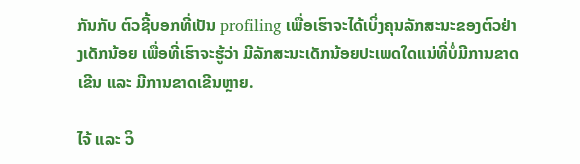ກັນກັບ ຕົວຊີ້ບອກທີ່ເປັນ profiling ເພື່ອເຮົາຈະໄດ້ເບິ່ງຄຸນລັກສະນະຂອງຕົວຢ່າງເດັກນ້ອຍ ເພື່ອທີ່ເຮົາຈະຮູ້ວ່າ ມີລັກສະນະເດັກນ້ອຍປະເພດໃດແນ່ທີ່ບໍ່ມີການຂາດເຂີນ ແລະ ມີການຂາດເຂີນຫຼາຍ.

ໄຈ້ ແລະ ວິ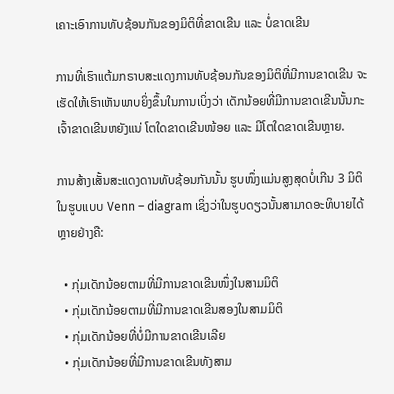ເຄາະເອົາການທັບຊ້ອນກັນຂອງມິຕິທີ່ຂາດເຂີນ ແລະ ບໍ່ຂາດເຂີນ

ການທີ່ເຮົາແຕ້ມກຣາບສະແດງການທັບຊ້ອນກັນຂອງມິຕິທີ່ມີການຂາດເຂີນ ຈະເຮັດໃຫ້ເຮົາເຫັນພາບຍິ່ງຂຶ້ນໃນການເບິ່ງວ່າ ເດັກນ້ອຍທີ່ມີການຂາດເຂີນນັ້ນກະເຈົ້າຂາດເຂີນຫຍັງແນ່ ໂຕໃດຂາດເຂີນໜ້ອຍ ແລະ ມີໂຕໃດຂາດເຂີນຫຼາຍ.

ການສ້າງເສັ້ນສະແດງດານທັບຊ້ອນກັນນັ້ນ ຮູບໜຶ່ງແມ່ນສູງສຸດບໍ່ເກີນ 3 ມິຕິໃນຮູບແບບ Venn – diagram ເຊິ່ງວ່າໃນຮູບດຽວນັ້ນສາມາດອະທິບາຍໄດ້ຫຼາຍຢ່າງຄື:

  • ກຸ່ມເດັກນ້ອຍຕາມທີ່ມີການຂາດເຂີນໜຶ່ງໃນສາມມິຕິ
  • ກຸ່ມເດັກນ້ອຍຕາມທີ່ມີການຂາດເຂີນສອງໃນສາມມິຕິ
  • ກຸ່ມເດັກນ້ອຍທີ່ບໍ່ມີການຂາດເຂີນເລີຍ
  • ກຸ່ມເດັກນ້ອຍທີ່ມີການຂາດເຂີນທັງສາມ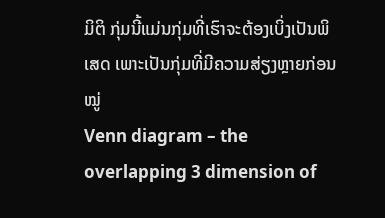ມິຕິ ກຸ່ມນີ້ແມ່ນກຸ່ມທີ່ເຮົາຈະຕ້ອງເບິ່ງເປັນພິເສດ ເພາະເປັນກຸ່ມທີ່ມີຄວາມສ່ຽງຫຼາຍກ່ອນໝູ່
Venn diagram – the overlapping 3 dimension of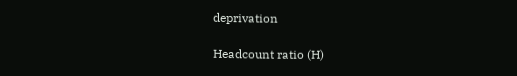deprivation

Headcount ratio (H)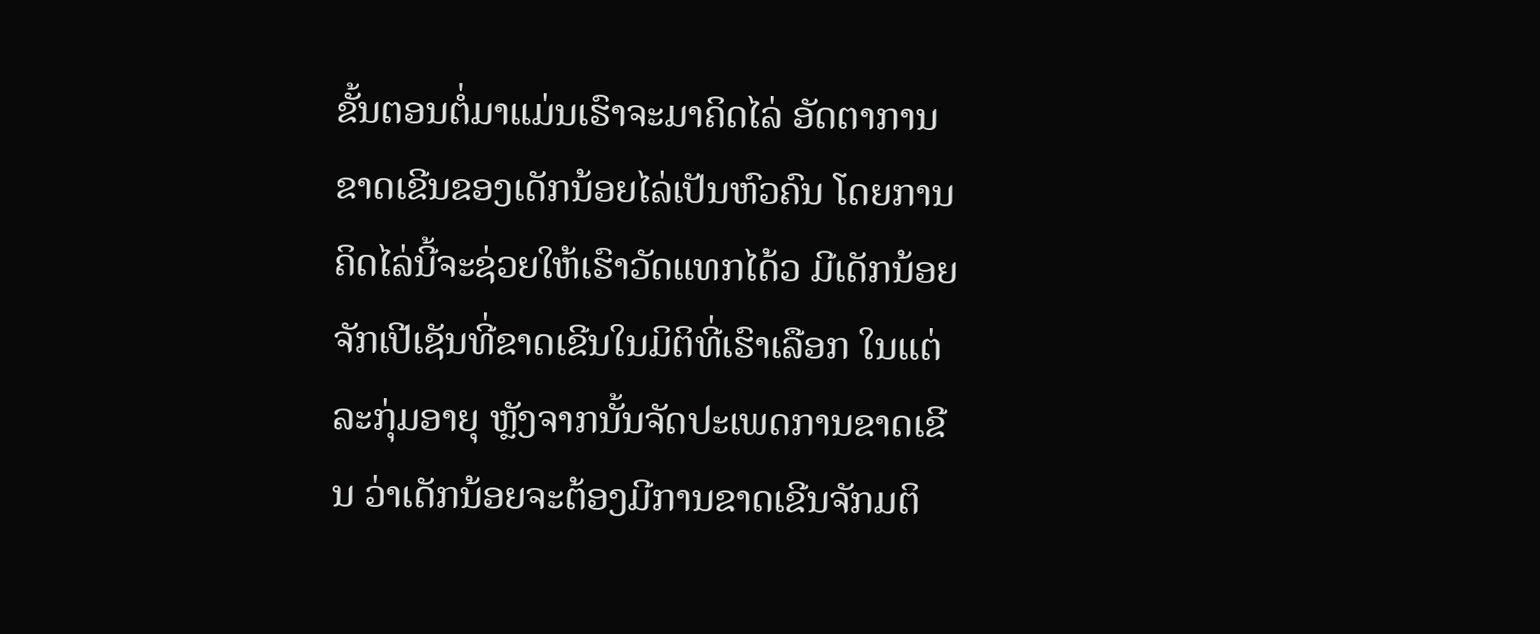ຂັ້ນຕອນຕໍ່ມາແມ່ນເຮົາຈະມາຄິດໄລ່ ອັດຕາການຂາດເຂີນຂອງເດັກນ້ອຍໄລ່ເປັນຫົວຄົນ ໂດຍການຄິດໄລ່ນີ້ຈະຊ່ວຍໃຫ້ເຮົາວັດແທກໄດ້ວ ມີເດັກນ້ອຍຈັກເປີເຊັນທີ່ຂາດເຂີນໃນມິຕິທີ່ເຮົາເລືອກ ໃນແຕ່ລະກຸ່ມອາຍຸ ຫຼັງຈາກນັ້ນຈັດປະເພດການຂາດເຂີນ ວ່າເດັກນ້ອຍຈະຕ້ອງມີການຂາດເຂີນຈັກມຕິ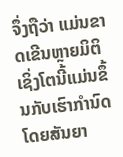ຈຶ່ງຖືວ່າ ແມ່ນຂາດເຂີນຫຼາຍມິຕິ ເຊິ່ງໂຕນີ້ແມ່ນຂຶ້ນກັບເຮົາກຳນົດ ໂດຍສັນຍາ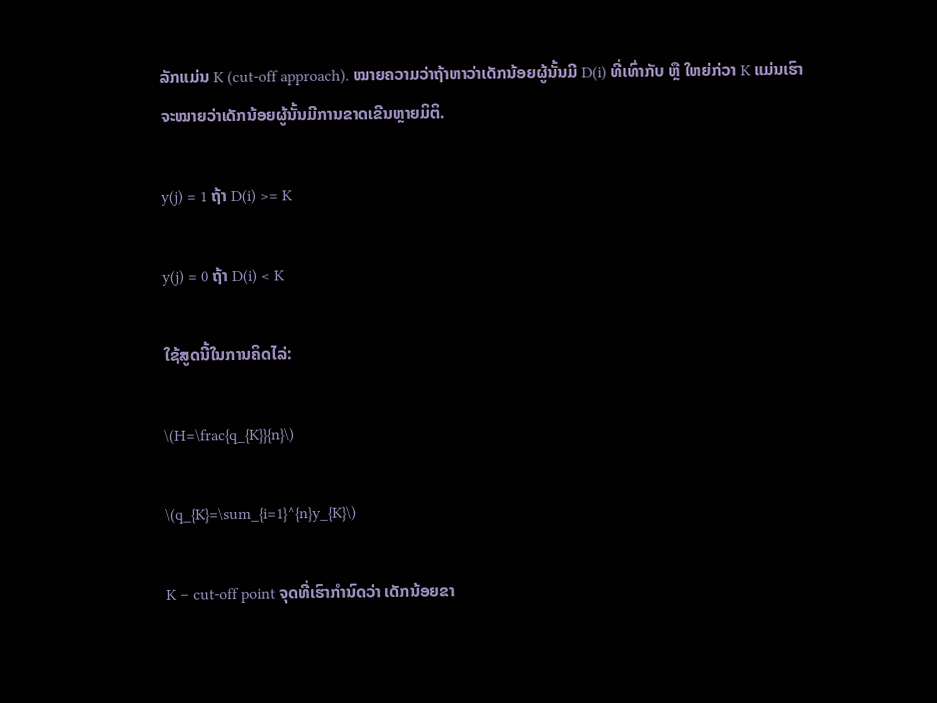ລັກແມ່ນ K (cut-off approach). ໝາຍຄວາມວ່າຖ້າຫາວ່າເດັກນ້ອຍຜູ້ນັ້ນມີ D(i) ທີ່ເທົ່າກັບ ຫຼື ໃຫຍ່ກ່ວາ K ແມ່ນເຮົາຈະໝາຍວ່າເດັກນ້ອຍຜູ້ນັ້ນມີການຂາດເຂີນຫຼາຍມິຕິ.

y(j) = 1 ຖ້າ D(i) >= K

y(j) = 0 ຖ້າ D(i) < K

ໃຊ້ສູດນີ້ໃນການຄິດໄລ່:

\(H=\frac{q_{K}}{n}\)

\(q_{K}=\sum_{i=1}^{n}y_{K}\)

K – cut-off point ຈຸດທີ່ເຮົາກຳນົດວ່າ ເດັກນ້ອຍຂາ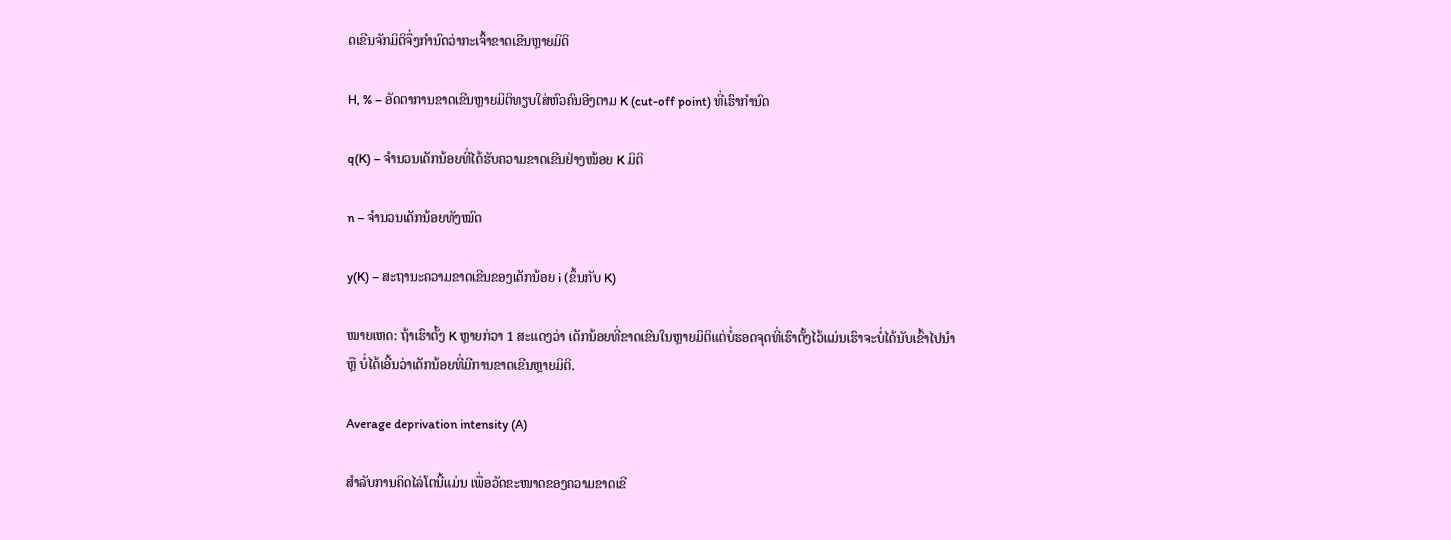ດເຂີນຈັກມິຕິຈຶ່ງກຳນົດວ່າກະເຈົ້າຂາດເຂີນຫຼາຍມິຕິ

H, % – ອັດຕາການຂາດເຂີນຫຼາຍມິຕິທຽບໃສ່ຫົວຄົນອີງຕາມ K (cut-off point) ທີ່ເຮົາກຳນົດ

q(K) – ຈຳນວນເດັກນ້ອຍທີ່ໄດ້ຮັບຄວາມຂາດເຂີນຢ່າງໜ້ອຍ K ມິຕິ

n – ຈຳນວນເດັກນ້ອຍທັງໝົດ

y(K) – ສະຖານະຄວາມຂາດເຂີນຂອງເດັກນ້ອຍ i (ຂຶ້ນກັບ K)

ໝາຍເຫດ: ຖ້າເຮົາຕັ້ງ K ຫຼາຍກ່ວາ 1 ສະແດງວ່າ ເດັກນ້ອຍທີ່ຂາດເຂີນໃນຫຼາຍມິຕິແຕ່ບໍ່ຮອດຈຸດທີ່ເຮົາຕັ້ງໄວ້ແມ່ນເຮົາຈະບໍ່ໄດ້ນັບເຂົ້າໄປນຳ ຫຼື ບໍ່ໄດ້ເອີ້ນວ່າເດັກນ້ອຍທີ່ມີການຂາດເຂີນຫຼາຍມິຕິ.

Average deprivation intensity (A)

ສຳລັບການຄິດໄລ່ໂຕນີ້ແມ່ນ ເພື່ອວັດຂະໜາດຂອງຄວາມຂາດເຂີ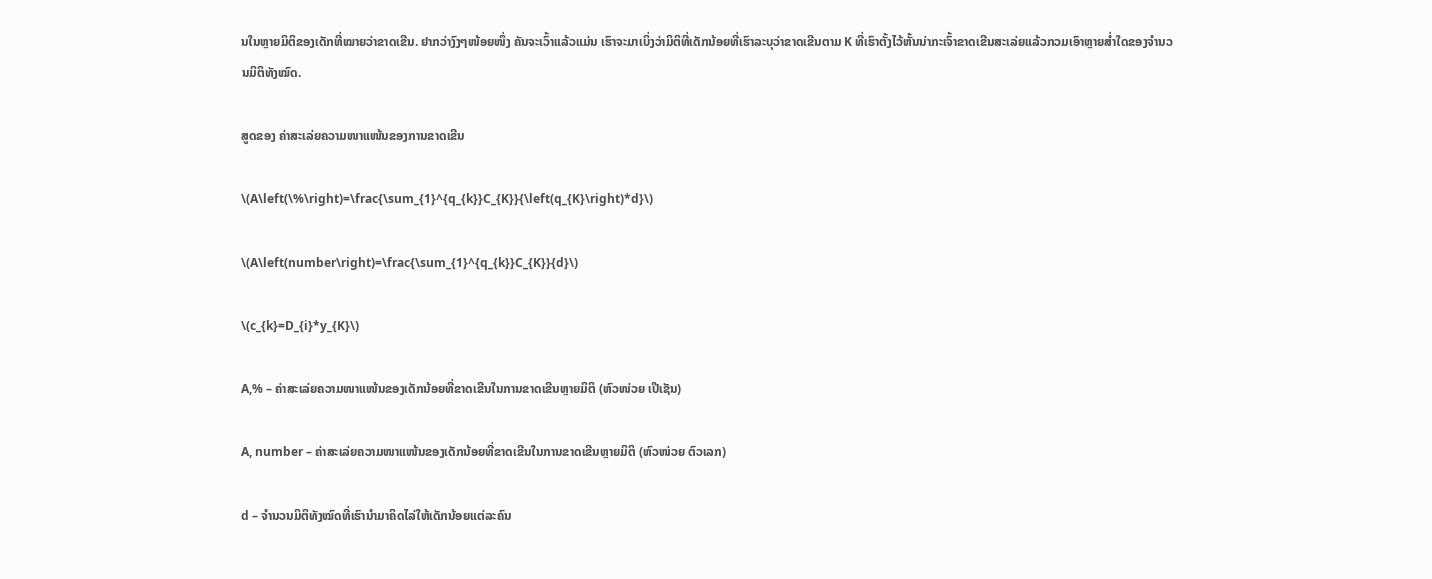ນໃນຫຼາຍມິຕິຂອງເດັກທີ່ໝາຍວ່າຂາດເຂີນ. ຢາກວ່າງົງໆໜ້ອຍໜຶ່ງ ຄັນຈະເວົ້າແລ້ວແມ່ນ ເຮົາຈະມາເບິ່ງວ່າມິຕິທີ່ເດັກນ້ອຍທີ່ເຮົາລະບຸວ່າຂາດເຂີນຕາມ K ທີ່ເຮົາຕັ້ງໄວ້ຫັ້ນນ່າກະເຈົ້າຂາດເຂີນສະເລ່ຍແລ້ວກວມເອົາຫຼາຍສ່ຳໃດຂອງຈຳນວນມິຕິທັງໝົດ.

ສູດຂອງ ຄ່າສະເລ່ຍຄວາມໜາແໜ້ນຂອງການຂາດເຂີນ

\(A\left(\%\right)=\frac{\sum_{1}^{q_{k}}C_{K}}{\left(q_{K}\right)*d}\)

\(A\left(number\right)=\frac{\sum_{1}^{q_{k}}C_{K}}{d}\)

\(c_{k}=D_{i}*y_{K}\)

A,% – ຄ່າສະເລ່ຍຄວາມໜາແໜ້ນຂອງເດັກນ້ອຍທີ່ຂາດເຂີນໃນການຂາດເຂີນຫຼາຍມິຕິ (ຫົວໜ່ວຍ ເປີເຊັນ)

A, number – ຄ່າສະເລ່ຍຄວາມໜາແໜ້ນຂອງເດັກນ້ອຍທີ່ຂາດເຂີນໃນການຂາດເຂີນຫຼາຍມິຕິ (ຫົວໜ່ວຍ ຕົວເລກ)

d – ຈຳນວນມິຕິທັງໝົດທີ່ເຮົານຳມາຄິດໄລ່ໃຫ້ເດັກນ້ອຍແຕ່ລະຄົນ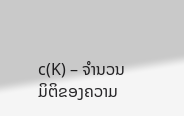c(K) – ຈຳນວນມິຕິຂອງຄວາມ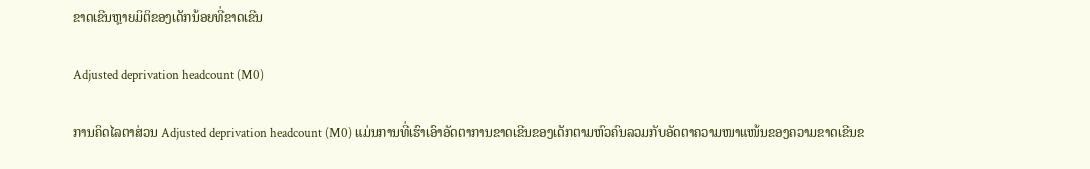ຂາດເຂີນຫຼາຍມິຕິຂອງເດັກນ້ອຍທີ່ຂາດເຂີນ

Adjusted deprivation headcount (M0)

ການຄິດໄລຕາສ່ວນ Adjusted deprivation headcount (M0) ແມ່ນການທີ່ເຮົາເອົາອັດຕາການຂາດເຂີນຂອງເດັກຕາມຫົວຄົນລວມກັບອັດຕາຄວາມໜາແໜ້ນຂອງຄວາມຂາດເຂີນຂ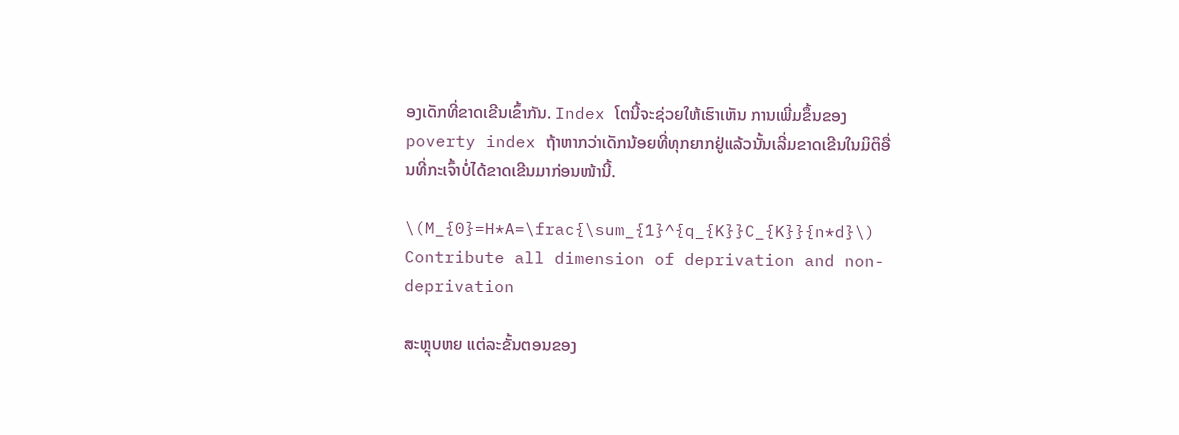ອງເດັກທີ່ຂາດເຂີນເຂົ້າກັນ. Index ໂຕນີ້ຈະຊ່ວຍໃຫ້ເຮົາເຫັນ ການເພີ່ມຂຶ້ນຂອງ poverty index ຖ້າຫາກວ່າເດັກນ້ອຍທີ່ທຸກຍາກຢູ່ແລ້ວນັ້ນເລີ່ມຂາດເຂີນໃນມິຕິອື່ນທີ່ກະເຈົ້າບໍ່ໄດ້ຂາດເຂີນມາກ່ອນໜ້ານີ້.

\(M_{0}=H*A=\frac{\sum_{1}^{q_{K}}C_{K}}{n*d}\)
Contribute all dimension of deprivation and non-deprivation

ສະຫຼຸບຫຍ ແຕ່ລະຂັ້ນຕອນຂອງ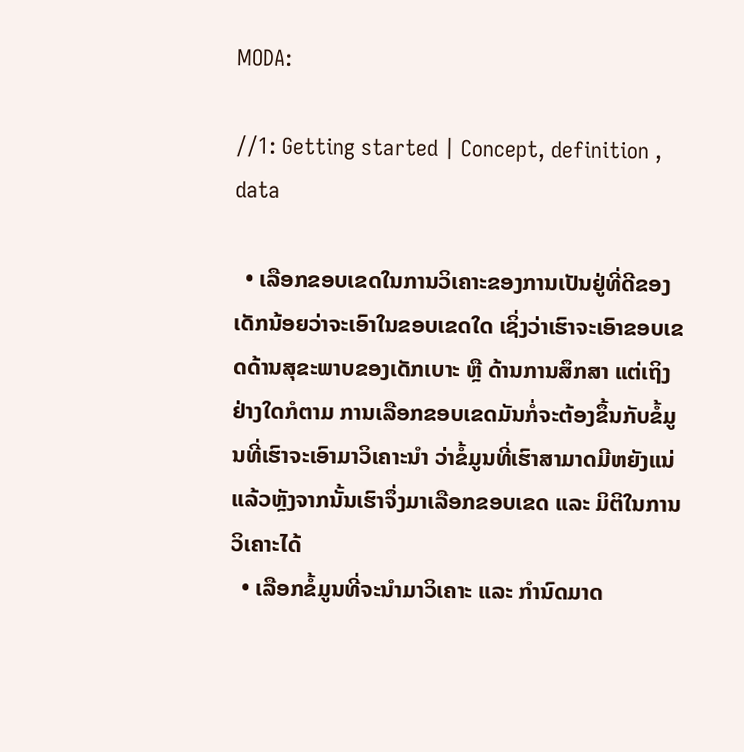MODA:

//1: Getting started | Concept, definition , data

  • ເລືອກຂອບເຂດໃນການວິເຄາະຂອງການເປັນຢູ່ທີ່ດີຂອງເດັກນ້ອຍວ່າຈະເອົາໃນຂອບເຂດໃດ ເຊິ່ງວ່າເຮົາຈະເອົາຂອບເຂດດ້ານສຸຂະພາບຂອງເດັກເບາະ ຫຼື ດ້ານການສຶກສາ ແຕ່ເຖິງຢ່າງໃດກໍຕາມ ການເລືອກຂອບເຂດມັນກໍ່ຈະຕ້ອງຂຶ້ນກັບຂໍ້ມູນທີ່ເຮົາຈະເອົາມາວິເຄາະນຳ ວ່າຂໍ້ມູນທີ່ເຮົາສາມາດມີຫຍັງແນ່ ແລ້ວຫຼັງຈາກນັ້ນເຮົາຈຶ່ງມາເລືອກຂອບເຂດ ແລະ ມິຕິໃນການວິເຄາະໄດ້
  • ເລືອກຂໍ້ມູນທີ່ຈະນຳມາວິເຄາະ ແລະ ກຳນົດມາດ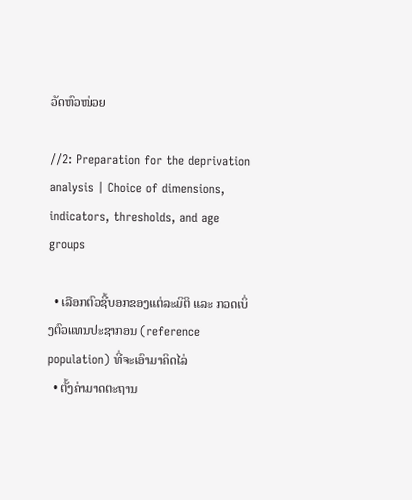ວັດຫົວໜ່ວຍ

//2: Preparation for the deprivation analysis | Choice of dimensions, indicators, thresholds, and age groups

  • ເລືອກຕົວຊີ້ບອກຂອງແຕ່ລະມິຕິ ແລະ ກວດເບິ່ງຕົວແທນປະຊາກອນ (reference population) ທີ່ຈະເອົາມາຄິດໄລ່
  • ຕັ້ງຄ່າມາດຕະຖານ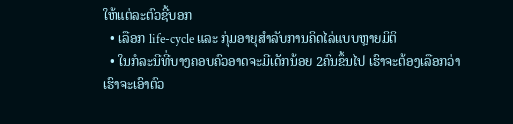ໃຫ້ແຕ່ລະຕົວຊີ້ບອກ
  • ເລືອກ life-cycle ແລະ ກຸ່ມອາຍຸສຳລັບການຄິດໄລ່ແບບຫຼາຍມິຕິ
  • ໃນກໍລະນີທີ່ບາງຄອບຄົວອາດຈະມີເດັກນ້ອຍ 2ຄົນຂຶ້ນໄປ ເຮົາຈະຕ້ອງເລືອກວ່າ ເຮົາຈະເອົາຕົວ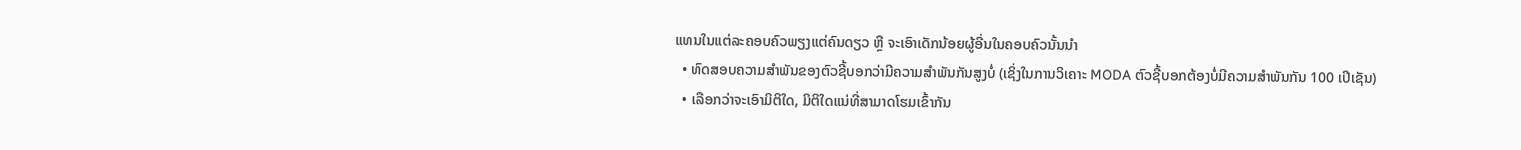ແທນໃນແຕ່ລະຄອບຄົວພຽງແຕ່ຄົນດຽວ ຫຼື ຈະເອົາເດັກນ້ອຍຜູ້ອື່ນໃນຄອບຄົວນັ້ນນຳ
  • ທົດສອບຄວາມສຳພັນຂອງຕົວຊີ້ບອກວ່າມີຄວາມສຳພັນກັນສູງບໍ່ (ເຊິ່ງໃນການວິເຄາະ MODA ຕົວຊີ້ບອກຕ້ອງບໍ່ມີຄວາມສຳພັນກັນ 100 ເປີເຊັນ)
  • ເລືອກວ່າຈະເອົາມິຕິໃດ, ມິຕິໃດແນ່ທີ່ສາມາດໂຮມເຂົ້າກັນ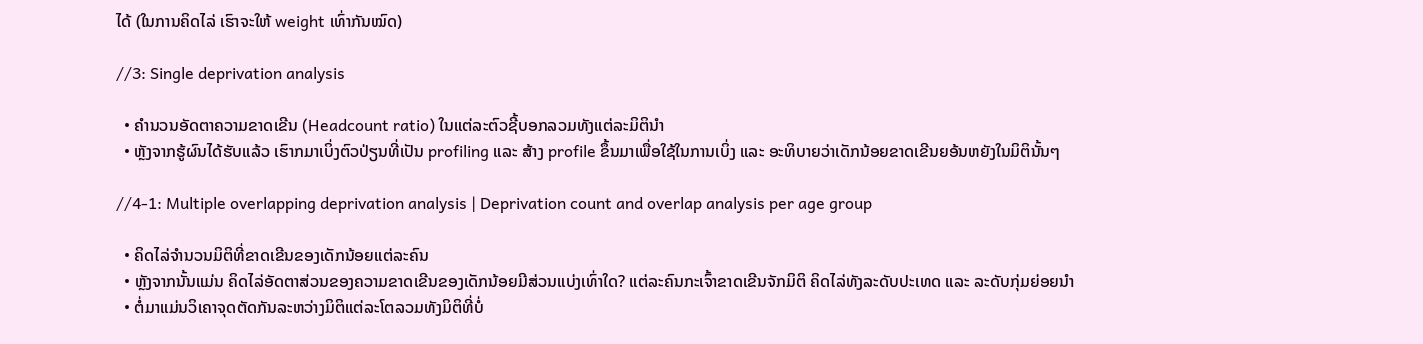ໄດ້ (ໃນການຄິດໄລ່ ເຮົາຈະໃຫ້ weight ເທົ່າກັນໝົດ)

//3: Single deprivation analysis

  • ຄຳນວນອັດຕາຄວາມຂາດເຂີນ (Headcount ratio) ໃນແຕ່ລະຕົວຊີ້ບອກລວມທັງແຕ່ລະມິຕິນຳ
  • ຫຼັງຈາກຮູ້ຜົນໄດ້ຮັບແລ້ວ ເຮົາກມາເບິ່ງຕົວປ່ຽນທີ່ເປັນ profiling ແລະ ສ້າງ profile ຂຶ້ນມາເພື່ອໃຊ້ໃນການເບິ່ງ ແລະ ອະທິບາຍວ່າເດັກນ້ອຍຂາດເຂີນຍອ້ນຫຍັງໃນມິຕິນັ້ນໆ

//4-1: Multiple overlapping deprivation analysis | Deprivation count and overlap analysis per age group

  • ຄິດໄລ່ຈຳນວນມິຕິທີ່ຂາດເຂີນຂອງເດັກນ້ອຍແຕ່ລະຄົນ
  • ຫຼັງຈາກນັ້ນແມ່ນ ຄິດໄລ່ອັດຕາສ່ວນຂອງຄວາມຂາດເຂີນຂອງເດັກນ້ອຍມີສ່ວນແບ່ງເທົ່າໃດ? ແຕ່ລະຄົນກະເຈົ້າຂາດເຂີນຈັກມິຕິ ຄິດໄລ່ທັງລະດັບປະເທດ ແລະ ລະດັບກຸ່ມຍ່ອຍນຳ
  • ຕໍ່ມາແມ່ນວິເຄາຈຸດຕັດກັນລະຫວ່າງມິຕິແຕ່ລະໂຕລວມທັງມິຕິທີ່ບໍ່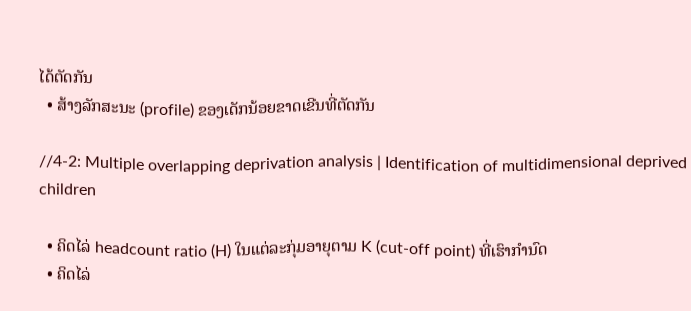ໄດ້ຕັດກັນ
  • ສ້າງລັກສະນະ (profile) ຂອງເດັກນ້ອຍຂາດເຂີນທີ່ຕັດກັນ

//4-2: Multiple overlapping deprivation analysis | Identification of multidimensional deprived children

  • ຄິດໄລ່ headcount ratio (H) ໃນແຕ່ລະກຸ່ມອາຍຸຕາມ K (cut-off point) ທີ່ເຮົາກຳນົດ
  • ຄິດໄລ່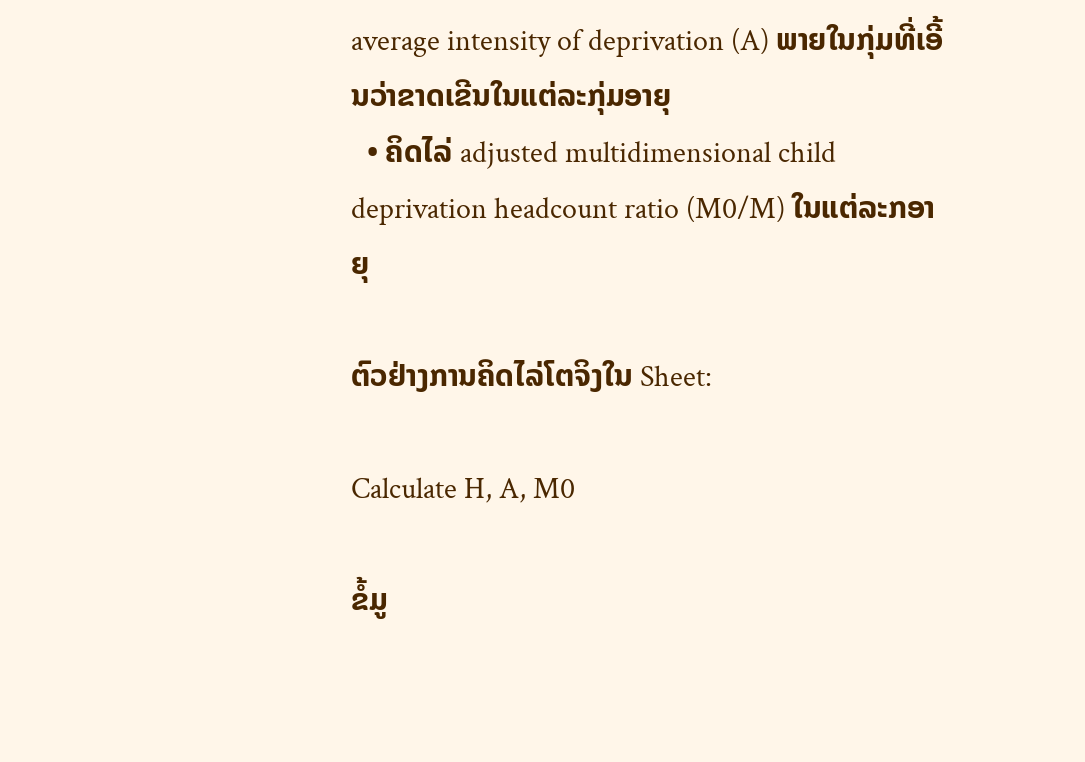average intensity of deprivation (A) ພາຍໃນກຸ່ມທີ່ເອີ້ນວ່າຂາດເຂີນໃນແຕ່ລະກຸ່ມອາຍຸ
  • ຄິດໄລ່ adjusted multidimensional child deprivation headcount ratio (M0/M) ໃນແຕ່ລະກອາຍຸ

ຕົວຢ່າງການຄິດໄລ່ໂຕຈິງໃນ Sheet:

Calculate H, A, M0

ຂໍ້ມູ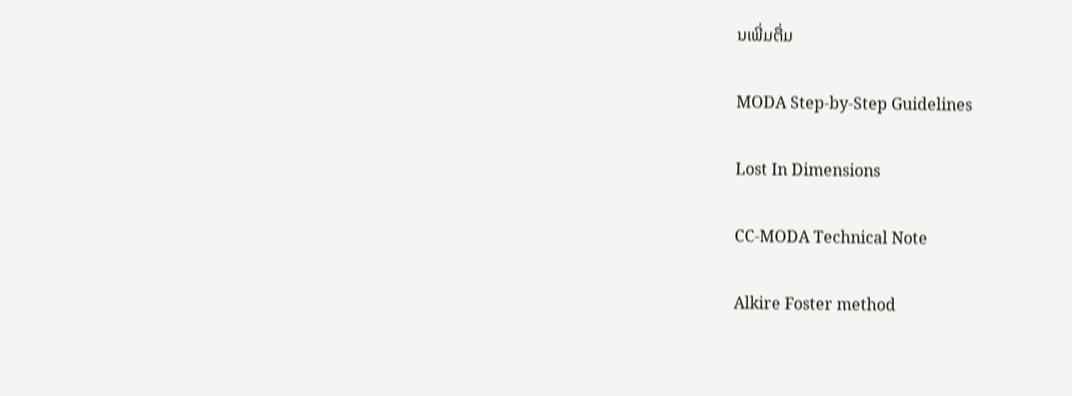ນເພີ່ມຕື່ມ

MODA Step-by-Step Guidelines

Lost In Dimensions

CC-MODA Technical Note

Alkire Foster method